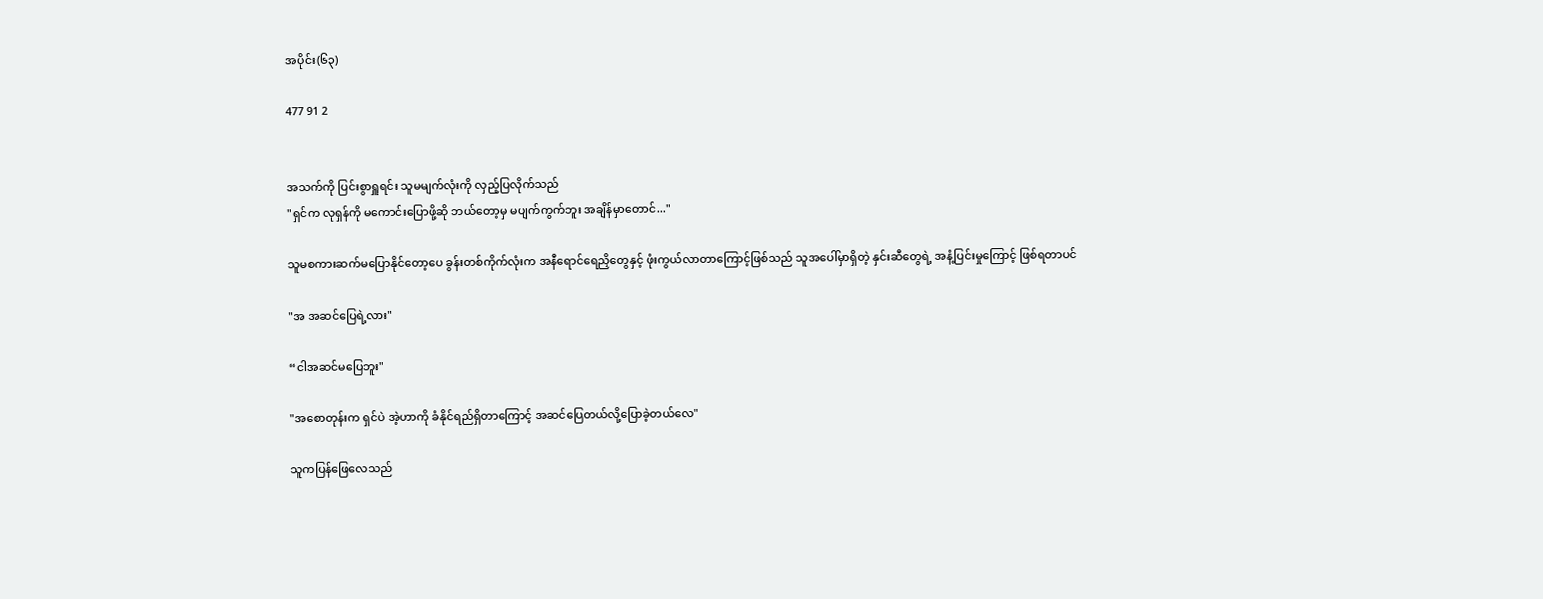အပိုင်း(၆၃)

477 91 2


အသက်ကို ပြင်းစွာရှူရင်း သူမမျက်လုံးကို လှည့်ပြလိုက်သည်
"ရှင်က လုရှန်ကို မကောင်းပြောဖို့ဆို ဘယ်တော့မှ မပျက်ကွက်ဘူး အချိန်မှာတောင်..."

သူမစကားဆက်မပြောနိုင်တော့ပေ ခွန်းတစ်ကိုက်လုံးက အနီရောင်ရေညှိတွေနှင့် ဖုံးကွယ်လာတာကြောင့်ဖြစ်သည် သူအပေါ်မှာရှိတဲ့ နှင်းဆီတွေရဲ့ အနံ့ပြင်းမှုကြောင့် ဖြစ်ရတာပင်

"အ အဆင်ပြေ‌ရဲ့လား"

“ငါအဆင်‌မပြေဘူး"

"အစောတုန်းက ရှင်ပဲ အဲ့ဟာကို ခံနိုင်ရည်ရှိတာကြောင့် အဆင်ပြေတယ်လို့ပြောခဲ့တယ်လေ"

သူကပြန်ဖြေလေသည်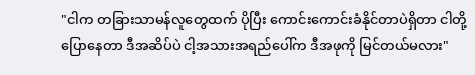"ငါက တခြားသာမန်လူတွေထက် ပိုပြီး ကောင်းကောင်းခံနိုင်တာပဲရှိတာ ငါတို့ပြောနေတာ ဒီအဆိပ်ပဲ ငါ့အသားအရည်ပေါ်က ဒီအဖုကို မြင်တယ်မလား"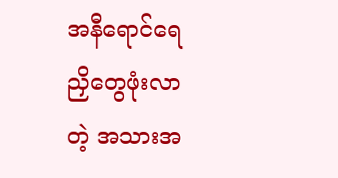အနီရောင်ရေညှိတွေဖုံးလာတဲ့ အသားအ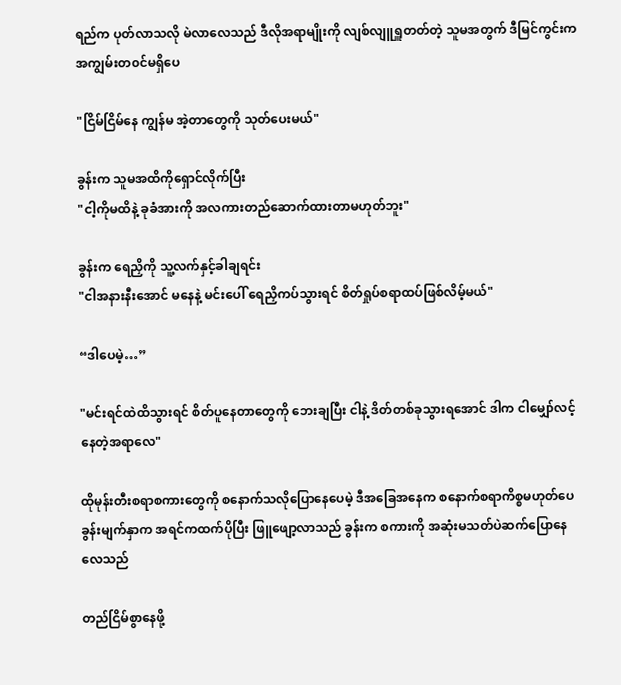ရည်‌က ပုတ်လာသလို မဲလာလေသည် ဒီလိုအရာမျိုးကို လျစ်လျူရှူတတ်တဲ့ သူမအတွက် ဒီမြင်ကွင်းက အကျွမ်းတ၀င်မရှိပေ

"ငြိမ်ငြိမ်နေ ကျွန်မ အဲ့တာတွေကို သုတ်ပေးမယ်"

ခွန်းက သူမအထိကိုရှောင်လိုက်ပြီး
"ငါ့ကိုမထိနဲ့ ခုခံ‌အားကို အလကားတည်ဆောက်ထားတာမဟုတ်ဘူး"

ခွန်းက ရေညှိကို သူ့လက်နှင့်ခါချရင်း
"ငါအနားနီးအောင် မနေနဲ့ မင်းပေါ် ရေညှိကပ်သွားရင် စိတ်ရှုပ်စရာထပ်ဖြစ်လိမ့်မယ်"

“ဒါပေမဲ့…”

"မင်းရင်ထဲထိသွားရင် စိတ်ပူနေတာတွေကို ဘေးချပြီး ငါနဲ့ ဒိတ်တစ်ခုသွားရအောင် ဒါက ငါမျှော်လင့်နေတဲ့အရာလေ"

ထိုမုန်းတီးစရာစကားတွေကို စနောက်သလိုပြောနေပေမဲ့ ဒီအခြေအနေက ‌စနောက်စရာကိစ္စမဟုတ်ပေ ခွန်းမျက်နှာက အရင်ကထက်ပိုပြီး ဖြူဖျော့လာသည် ခွန်းက စကားကို အဆုံးမသတ်ပဲဆက်ပြောနေလေသည်

တည်ငြိမ်စွာနေဖို့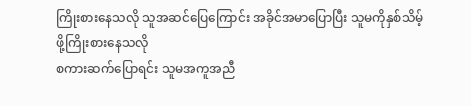ကြိုးစားနေသလို သူအဆင်ပြေကြောင်း အခိုင်အမာပြောပြီး သူမကိုနှစ်သိမ့်ဖို့ကြိုးစားနေသလို
စကားဆက်ပြောရင်း သူမအကူအညီ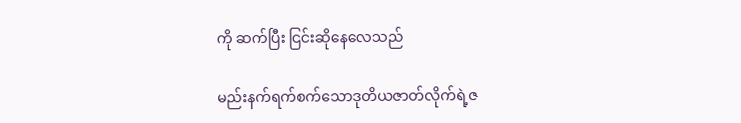ကို ဆက်ပြီး ငြင်းဆိုနေလေသည်

မည်းနက်ရက်စက်သောဒုတိယဇာတ်လိုက်ရဲ့ဇ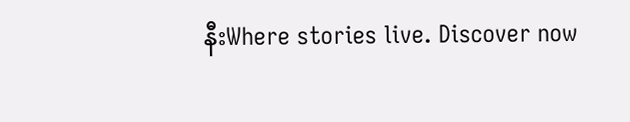နီးWhere stories live. Discover now